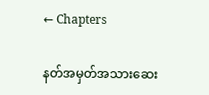← Chapters

နတ်အမှတ်အသားဆေး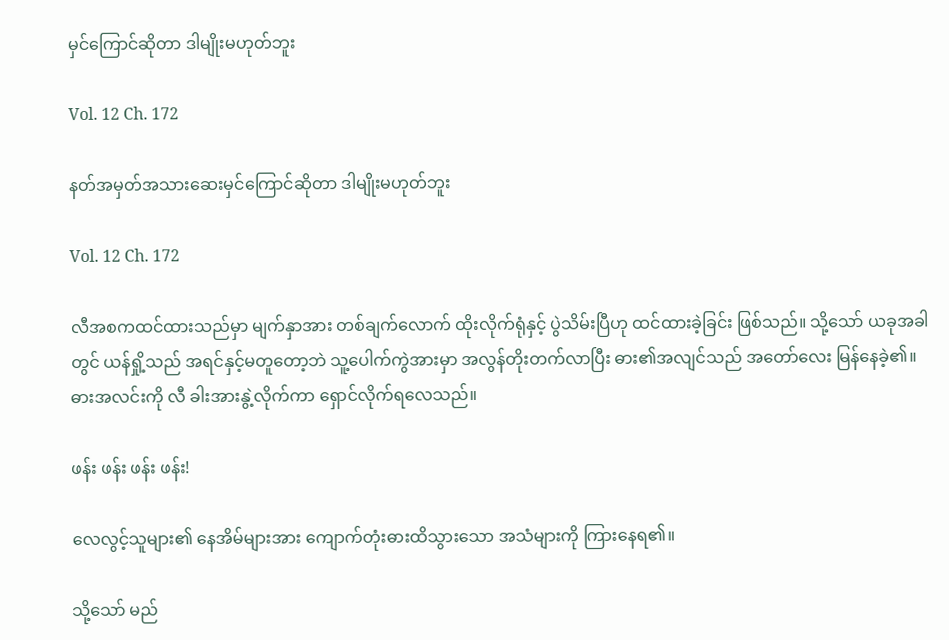မှင်ကြောင်ဆိုတာ ဒါမျိုးမဟုတ်ဘူး

Vol. 12 Ch. 172

နတ်အမှတ်အသားဆေးမှင်ကြောင်ဆိုတာ ဒါမျိုးမဟုတ်ဘူး

Vol. 12 Ch. 172

လီအစကထင်ထားသည်မှာ မျက်နှာအား တစ်ချက်လောက် ထိုးလိုက်ရုံနှင့် ပွဲသိမ်းပြီဟု ထင်ထားခဲ့ခြင်း ဖြစ်သည်။ သို့သော် ယခုအခါတွင် ယန်ရှို့သည် အရင်နှင့်မတူတော့ဘဲ သူ့ပေါက်ကွဲအားမှာ အလွန်တိုးတက်လာပြီး ဓား၏အလျင်သည် အတော်လေး မြန်နေခဲ့၏။ ဓားအလင်းကို လီ ခါးအားနွဲ့လိုက်ကာ ရှောင်လိုက်ရလေသည်။

ဖန်း ဖန်း ဖန်း ဖန်း!

လေလွင့်သူများ၏ နေအိမ်များအား ကျောက်တုံးဓားထိသွားသော အသံများကို ကြားနေရ၏။

သို့သော် မည်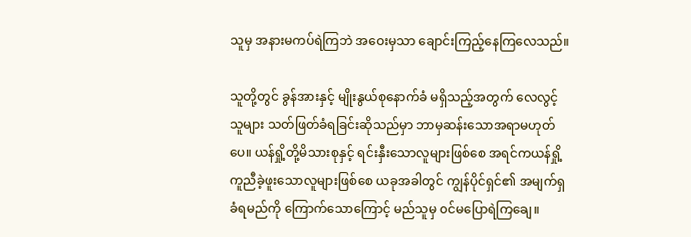သူမှ အနားမကပ်ရဲကြဘဲ အဝေးမှသာ ချောင်းကြည့်နေကြလေသည်။

သူတို့တွင် ခွန်အားနှင့် မျိုးနွယ်စုနောက်ခံ မရှိသည့်အတွက် လေလွင့်သူများ သတ်ဖြတ်ခံရခြင်းဆိုသည်မှာ ဘာမှဆန်းသောအရာမဟုတ်ပေ။ ယန်ရှို့တို့မိသားစုနှင့် ရင်းနှီးသောလူများဖြစ်စေ အရင်ကယန်ရှို့ကူညီခဲ့ဖူးသောလူများဖြစ်စေ ယခုအခါတွင် ကျွန်ပိုင်ရှင်၏ အမျက်ရှခံရမည်ကို ကြောက်သောကြောင့် မည်သူမှ ၀င်မပြောရဲကြချေ။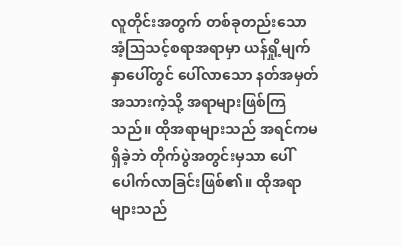လူတိုင်းအတွက် တစ်ခုတည်းသော အံ့ဩသင့်စရာအရာမှာ ယန်ရှို့မျက်နှာပေါ်တွင် ပေါ်လာသော နတ်အမှတ်အသားကဲ့သို့ အရာများဖြစ်ကြသည်။ ထိုအရာများသည် အရင်ကမရှိခဲ့ဘဲ တိုက်ပွဲအတွင်းမှသာ ပေါ်ပေါက်လာခြင်းဖြစ်၏။ ထိုအရာများသည်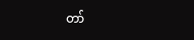တာ်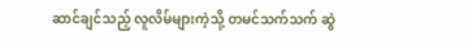ဆာင်ချင်သည့် လူလိမ်များကဲ့သို့ တမင်သက်သက် ဆွဲ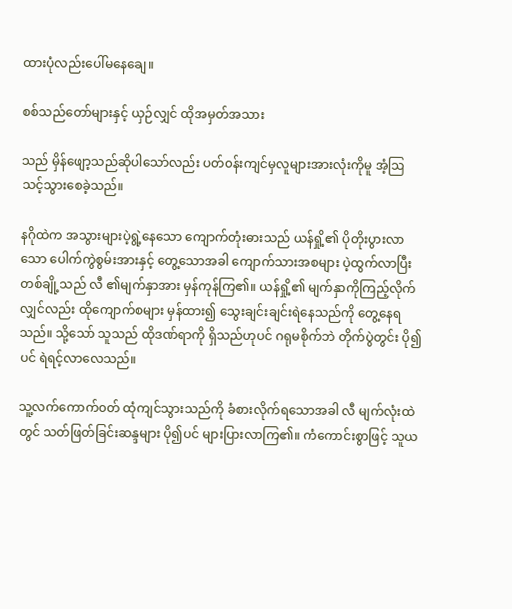ထားပုံလည်းပေါ်မနေချေ။

စစ်သည်တော်များနှင့် ယှဉ်လျှင် ထိုအမှတ်အသား

သည် မှိန်ဖျော့သည်ဆိုပါသော်လည်း ပတ်၀န်းကျင်မှလူများအားလုံးကိုမူ အံ့ဩသင့်သွားစေခဲ့သည်။

နဂိုထဲက အသွားများပဲ့ရွဲ့နေသော ကျောက်တုံးဓားသည် ယန်ရှို့၏ ပိုတိုးပွားလာသော ပေါက်ကွဲစွမ်းအားနှင့် တွေ့သောအခါ ကျောက်သားအစများ ပဲ့ထွက်လာပြီး တစ်ချို့သည် လီ ၏မျက်နှာအား မှန်ကုန်ကြ၏။ ယန်ရှို့၏ မျက်နှာကိုကြည့်လိုက်လျှင်လည်း ထိုကျောက်စများ မှန်ထား၍ သွေးချင်းချင်းရဲနေသည်ကို တွေ့နေရသည်။ သို့သော် သူသည် ထိုဒဏ်ရာကို ရှိသည်ဟုပင် ဂရုမစိုက်ဘဲ တိုက်ပွဲတွင်း ပို၍ပင် ရဲရင့်လာလေသည်။

သူ့လက်ကောက်၀တ် ထုံကျင်သွားသည်ကို ခံစားလိုက်ရသောအခါ လီ မျက်လုံးထဲတွင် သတ်ဖြတ်ခြင်းဆန္ဒများ ပို၍ပင် များပြားလာကြ၏။ ကံကောင်းစွာဖြင့် သူယ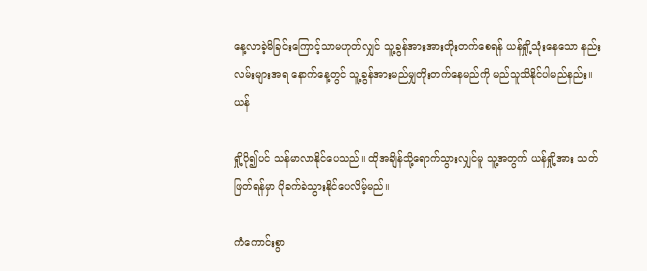နေ့လာခဲ့မိခြင်းကြောင့်သာမဟုတ်လျှင် သူ့ခွန်အားအားတိုးတက်စေရန် ယန်ရှို့သုံးနေသော နည်းလမ်းများအရ နောက်နေ့တွင် သူ့ခွန်အားမည်မျှတိုးတက်နေမည်ကို မည်သူသိနိုင်ပါမည်နည်း။ ယန်

ရှို့ပို၍ပင် သန်မာလာနိုင်ပေသည်။ ထိုအချိန်သို့ရောက်သွားလျှင်မူ သူ့အတွက် ယန်ရှို့အား သတ်ဖြတ်ရန်မှာ ပိုခက်ခဲသွားနိုင်ပေလိမ့်မည်။

ကံကောင်းစွာ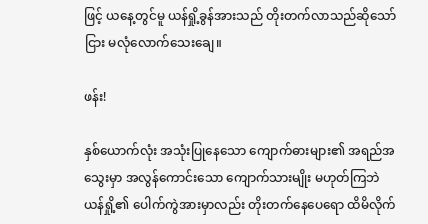ဖြင့် ယနေ့တွင်မူ ယန်ရှို့ခွန်အားသည် တိုးတက်လာ‌သည်ဆိုသော်ငြား မလုံလောက်သေးချေ။

ဖန်း!

နှစ်ယောက်လုံး အသုံးပြုနေသော ကျောက်ဓားများ၏ အရည်အသွေးမှာ အလွန်ကောင်းသော ကျောက်သားမျိုး မဟုတ်ကြဘဲ ယန်ရှို့၏ ပေါက်ကွဲအားမှာလည်း တိုးတက်နေပေရော ထိမိလိုက်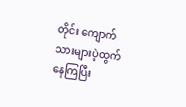တိုင်း ကျောက်သားများပဲ့ထွက်နေကြပြီး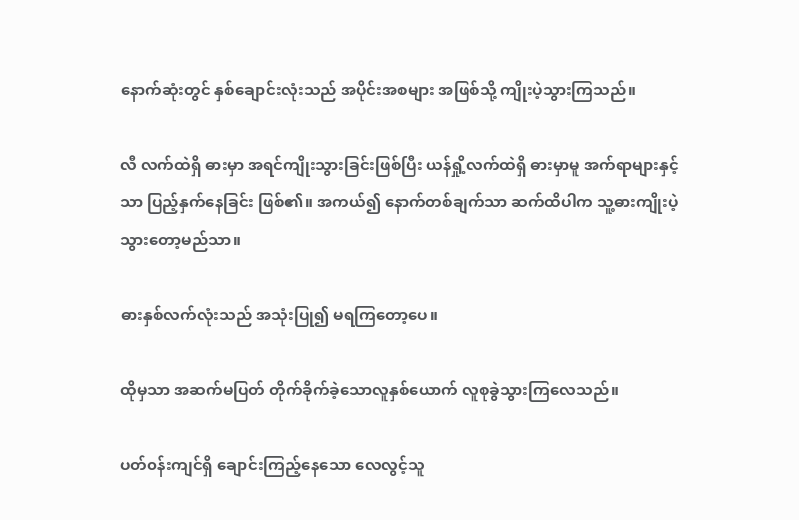နောက်ဆုံးတွင် နှစ်ချောင်းလုံးသည် အပိုင်းအစများ အဖြစ်သို့ ကျိုးပဲ့သွားကြသည်။

လီ လက်ထဲရှိ ဓားမှာ အရင်ကျိုးသွားခြင်းဖြစ်ပြီး ယန်ရှို့လက်ထဲရှိ ဓားမှာမူ အက်ရာများနှင့်သာ ပြည့်နှက်နေခြင်း ဖြစ်၏။ အကယ်၍ နောက်တစ်ချက်သာ ဆက်ထိပါက သူ့ဓားကျိုးပဲ့သွားတော့မည်သာ။

ဓားနှစ်လက်လုံးသည် အသုံးပြု၍ မရကြတော့ပေ။

ထိုမှသာ အဆက်မပြတ် တိုက်ခိုက်ခဲ့သောလူနှစ်ယောက် လူစုခွဲသွားကြလေသည်။

ပတ်၀န်းကျင်ရှိ ချောင်းကြည့်နေသော လေလွင့်သူ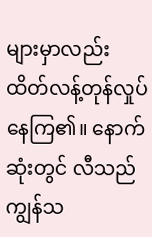များမှာလည်း ထိတ်လန့်တုန်လှုပ်နေကြ၏။ နောက်ဆုံးတွင် လီသည် ကျွန်သ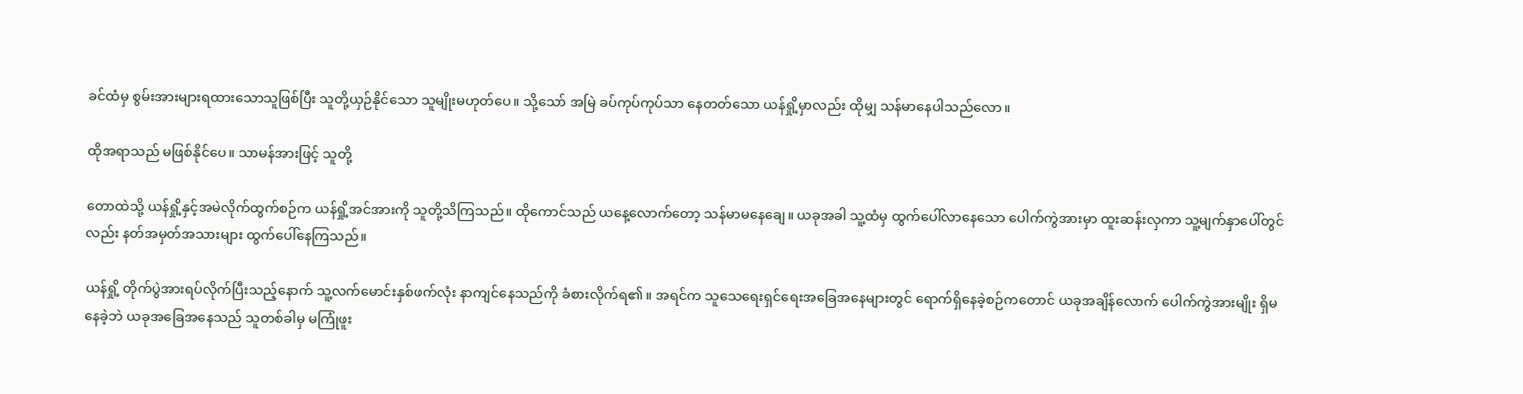ခင်ထံမှ စွမ်းအားများရထားသောသူဖြစ်ပြီး သူတို့ယှဉ်နိုင်သော သူမျိုးမဟုတ်ပေ။ သို့သော် အမြဲ ခပ်ကုပ်ကုပ်သာ နေတတ်သော ယန်ရှို့မှာလည်း ထိုမျှ သန်မာနေပါသည်လော။

ထိုအရာသည် မဖြစ်နိုင်ပေ။ သာမန်အားဖြင့် သူတို့

တောထဲသို့ ယန်ရှို့နှင့်အမဲလိုက်ထွက်စဉ်က ယန်ရှို့အင်အားကို သူတို့သိကြသည်။ ထိုကောင်သည် ယနေ့လောက်တော့ သန်မာမနေချေ။ ယခုအခါ သူ့ထံမှ ထွက်ပေါ်လာနေသော ပေါက်ကွဲအားမှာ ထူးဆန်းလှကာ သူ့မျက်နှာပေါ်တွင်လည်း နတ်အမှတ်အသားများ ထွက်ပေါ်နေကြသည်။

ယန်ရှို့ တိုက်ပွဲအားရပ်လိုက်ပြီးသည့်နောက် သူ့လက်မောင်းနှစ်ဖက်လုံး နာကျင်နေသည်ကို ခံစားလိုက်ရ၏။ အရင်က သူသေရေးရှင်ရေးအခြေအနေများတွင် ရောက်ရှိနေခဲ့စဉ်ကတောင် ယခုအချိန်လောက် ပေါက်ကွဲအားမျိုး ရှိမနေခဲ့ဘဲ ယခုအခြေအနေသည် သူတစ်ခါမှ မကြုံဖူး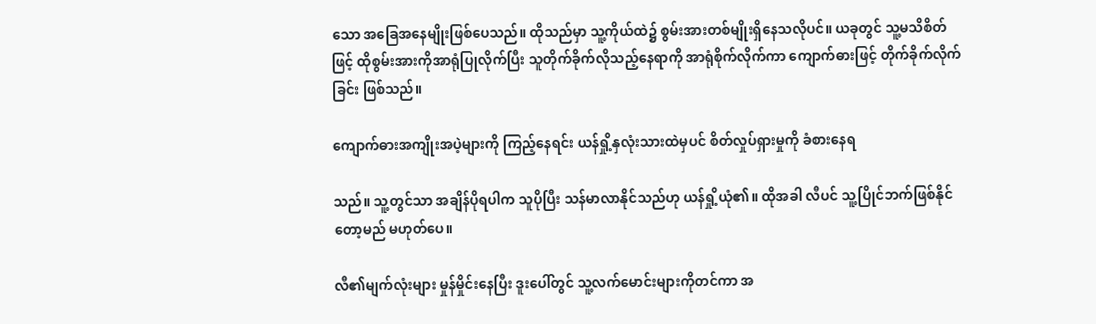သော အခြေအနေမျိုးဖြစ်ပေသည်။ ထိုသည်မှာ သူ့ကိုယ်ထဲ၌ စွမ်းအားတစ်မျိုးရှိနေသလိုပင်။ ယခုတွင် သူ့မသိစိတ်ဖြင့် ထိုစွမ်းအားကိုအာရုံပြုလိုက်ပြီး သူတိုက်ခိုက်လိုသည့်နေရာကို အာရုံစိုက်လိုက်ကာ ကျောက်ဓားဖြင့် တိုက်ခိုက်လိုက်ခြင်း ဖြစ်သည်။

ကျောက်ဓားအကျိုးအပဲ့များကို ကြည့်နေရင်း ယန်ရှို့နှလုံးသားထဲမှပင် စိတ်လှုပ်ရှားမှုကို ခံစားနေရ

သည်။ သူ့တွင်သာ အချိန်ပိုရပါက သူပိုပြီး သန်မာလာနိုင်သည်ဟု ယန်ရှို့ယုံ၏။ ထိုအခါ လီပင် သူ့ပြိုင်ဘက်ဖြစ်နိုင်တော့မည် မဟုတ်ပေ။

လီ၏မျက်လုံးများ မှုန်မှိုင်းနေပြီး ဒူးပေါ်တွင် သူ့လက်မောင်းများကိုတင်ကာ အ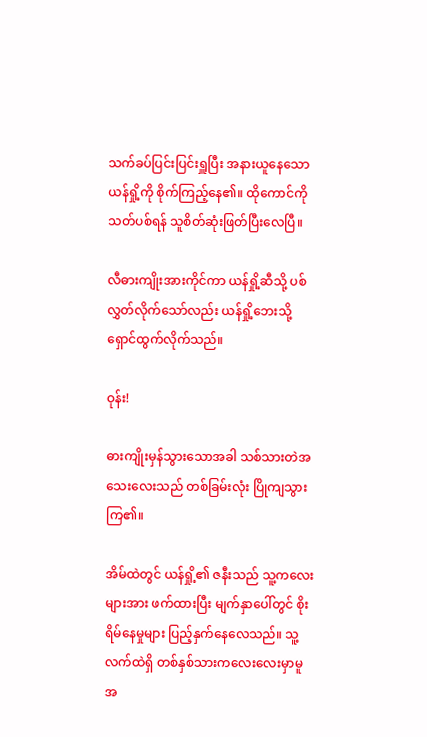သက်ခပ်ပြင်းပြင်းရှူပြီး အနားယူနေသော ယန်ရှို့ကို စိုက်ကြည့်နေ၏။ ထိုကောင်ကို သတ်ပစ်ရန် သူစိတ်ဆုံးဖြတ်ပြီးလေပြီ။

လီဓားကျိုးအားကိုင်ကာ ယန်ရှို့ဆီသို့ ပစ်လွှတ်လိုက်သော်လည်း ယန်ရှို့ဘေးသို့ ရှောင်ထွက်လိုက်သည်။

ဝုန်း!

ဓားကျိုးမှန်သွားသောအခါ သစ်သားတဲအသေးလေးသည် တစ်ခြမ်းလုံး ပြိုကျသွားကြ၏။

အိမ်ထဲတွင် ယန်ရှို့၏ ဇနီးသည် သူ့ကလေးများအား ဖက်ထားပြီး မျက်နှာပေါ်တွင် စိုးရိမ်နေမှုများ ပြည့်နှက်နေလေသည်။ သူ့လက်ထဲရှိ တစ်နှစ်သားကလေးလေးမှာမူ အ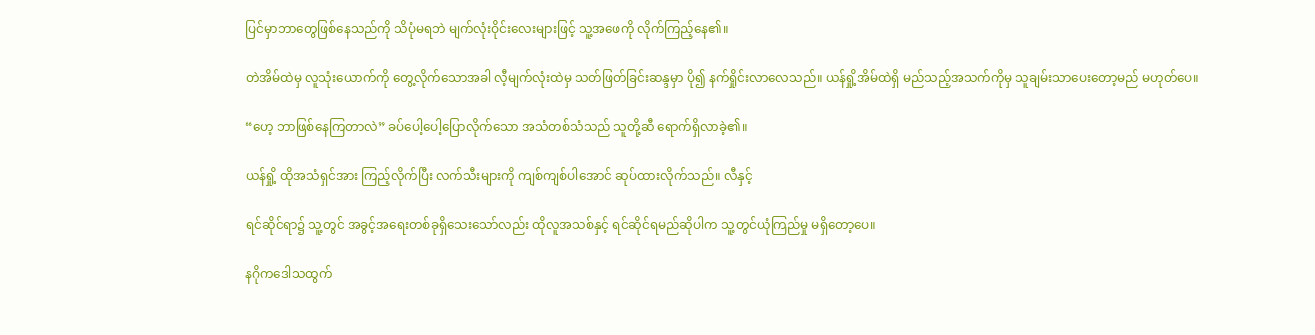ပြင်မှာဘာတွေဖြစ်နေသည်ကို သိပုံမရဘဲ မျက်လုံးဝိုင်းလေးများဖြင့် သူ့အဖေကို လိုက်ကြည့်နေ၏။

တဲအိမ်ထဲမှ လူသုံးယောက်ကို တွေ့လိုက်သောအခါ လီ့မျက်လုံးထဲမှ သတ်ဖြတ်ခြင်းဆန္ဒမှာ ပို၍ နက်ရှိုင်းလာလေသည်။ ယန်ရှို့အိမ်ထဲရှိ မည်သည့်အသက်ကိုမှ သူချမ်းသာပေးတော့မည် မဟုတ်ပေ။

“ဟေ့ ဘာဖြစ်နေကြတာလဲ” ခပ်ပေါ့ပေါ့ပြောလိုက်သော အသံတစ်သံသည် သူတို့ဆီ ရောက်ရှိလာခဲ့၏။

ယန်ရှို့ ထိုအသံရှင်အား ကြည့်လိုက်ပြီး လက်သီးများကို ကျစ်ကျစ်ပါအောင် ဆုပ်ထားလိုက်သည်။ လီနှင့်

ရင်ဆိုင်ရာ၌ သူ့တွင် အခွင့်အရေးတစ်ခုရှိသေးသော်လည်း ထိုလူအသစ်နှင့် ရင်ဆိုင်ရမည်ဆိုပါက သူ့တွင်ယုံကြည်မှု မရှိတော့ပေ။

နဂိုကဒေါသထွက်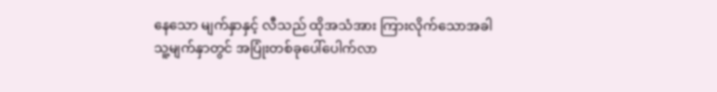နေသော မျက်နှာနှင့် လီသည် ထိုအသံအား ကြားလိုက်သောအခါ သူ့မျက်နှာတွင် အပြုံးတစ်ခုပေါ်ပေါက်လာ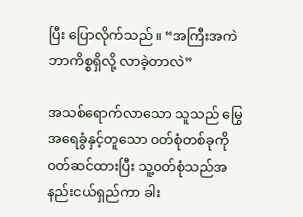ပြီး ပြောလိုက်သည်။ “အကြီးအကဲ ဘာကိစ္စရှိလို့ လာခဲ့တာလဲ”

အသစ်ရောက်လာသော သူသည် မြွေအရေခွံနှင့်တူသော ၀တ်စုံတစ်ခုကို ၀တ်ဆင်ထားပြီး သူ့၀တ်စုံသည်အနည်းငယ်ရှည်ကာ ခါး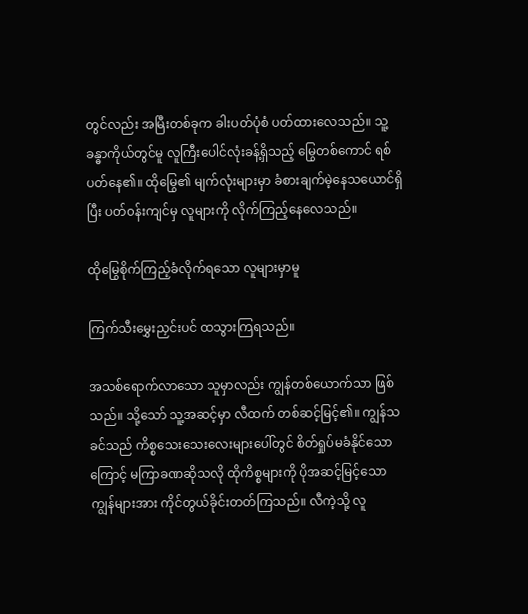တွင်လည်း အမြီးတစ်ခုက ခါးပတ်ပုံစံ ပတ်ထားလေသည်။ သူ့ခန္ဓာကိုယ်တွင်မူ လူကြီးပေါင်လုံးခန့်ရှိသည့် မြွေတစ်ကောင် ရစ်ပတ်နေ၏။ ထိုမြွေ၏ မျက်လုံးများမှာ ခံစားချက်မဲ့နေသယောင်ရှိပြီး ပတ်၀န်းကျင်မှ လူများကို လိုက်ကြည့်နေလေသည်။

ထိုမြွေစိုက်ကြည့်ခံလိုက်ရသော လူများမှာမူ

ကြက်သီးမွှေးညှင်းပင် ထသွားကြရသည်။

အသစ်ရောက်လာသော သူမှာလည်း ကျွန်တစ်ယောက်သာ ဖြစ်သည်။ သို့သော် သူ့အဆင့်မှာ လီထက် တစ်ဆင့်မြင့်၏။ ကျွန်သခင်သည် ကိစ္စသေးသေးလေးများပေါ်တွင် စိတ်ရှုပ်မခံနိုင်သောကြောင့် မကြာခဏဆိုသလို ထိုကိစ္စများကို ပိုအဆင့်မြင့်သော ကျွန်များအား ကိုင်တွယ်ခိုင်းတတ်ကြသည်။ လီကဲ့သို့ လူ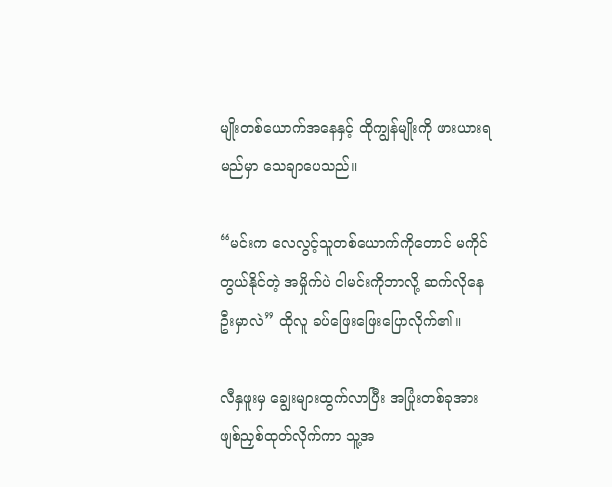မျိုးတစ်ယောက်အနေနှင့် ထိုကျွန်မျိုးကို ဖားယားရမည်မှာ သေချာပေသည်။

“မင်းက လေလွင့်သူတစ်ယောက်ကိုတောင် မကိုင်တွယ်နိုင်တဲ့ အမှိုက်ပဲ ငါမင်းကိုဘာလို့ ဆက်လိုနေဦးမှာလဲ” ထိုလူ ခပ်ဖြေးဖြေးပြောလိုက်၏။

လီနှဖူးမှ ချွေးများထွက်လာပြီး အပြုံးတစ်ခုအား ဖျစ်ညှစ်ထုတ်လိုက်ကာ သူ့အ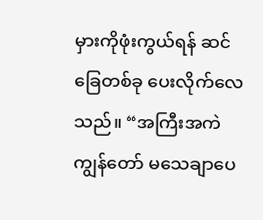မှားကိုဖုံးကွယ်ရန် ဆင်ခြေတစ်ခု ပေးလိုက်လေသည်။ “အကြီးအကဲ ကျွန်တော် မသေချာပေ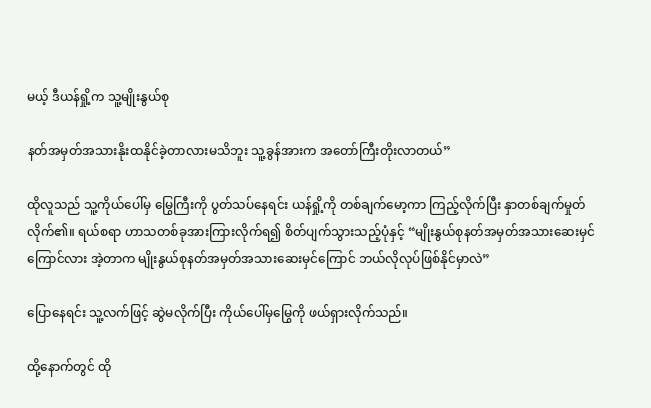မယ့် ဒီယန်ရှို့က သူ့မျိုးနွယ်စု

နတ်အမှတ်အသားနိုးထနိုင်ခဲ့တာလားမသိဘူး သူ့ခွန်အားက အတော်‌ကြီးတိုးလာတယ်”

ထိုလူသည် သူ့ကိုယ်ပေါ်မှ မြွေကြီးကို ပွတ်သပ်နေရင်း ယန်ရှို့ကို တစ်ချက်မော့ကာ ကြည့်လိုက်ပြီး နှာတစ်ချက်မှုတ်လိုက်၏။ ရယ်စရာ ဟာသတစ်ခုအားကြားလိုက်ရ၍ စိတ်ပျက်သွားသည့်ပုံနှင့် “မျိုးနွယ်စုနတ်အမှတ်အသားဆေးမှင်ကြောင်လား အဲ့တာက မျိုးနွယ်စုနတ်အမှတ်အသားဆေးမှင်ကြောင် ဘယ်လိုလုပ်ဖြစ်နိုင်မှာလဲ”

ပြောနေရင်း သူ့လက်ဖြင့် ဆွဲမလိုက်ပြီး ကိုယ်ပေါ်မှမြွေကို ဖယ်ရှားလိုက်သည်။

ထို့နောက်တွင် ထို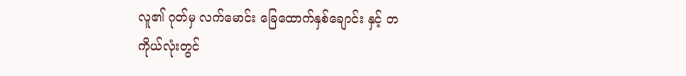လူ၏ ဂုတ်မှ လက်မောင်း ခြေထောက်နှစ်ချောင်း နှင့် တကိုယ်လုံးတွင်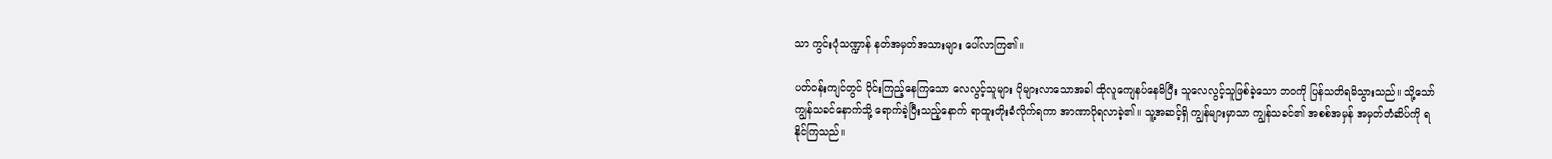သာ ကွင်းပုံသဏ္ဍာန် နတ်အမှတ်အသားများ ပေါ်လာကြ၏။

ပတ်၀န်းကျင်တွင် ဝိုင်းကြည့်နေကြသော လေလွင့်သူများ ပိုများလာသောအခါ ထိုလူကျေနပ်နေမိပြီး သူလေလွင့်သူဖြစ်ခဲ့သော ဘ၀ကို ပြန်သတိရမိသွားသည်။ သို့သော် ကျွန်သခင်နောက်သို့ ရောက်ခဲ့ပြီးသည့်နောက် ရာထူးတိုးခံလိုက်ရကာ အာဏာပိုရလာခဲ့၏။ သူ့အဆင့်ရှိ ကျွန်များမှာသာ ကျွန်သခင်၏ အစစ်အမှန် အမှတ်တံဆိပ်ကို ရနိုင်ကြသည်။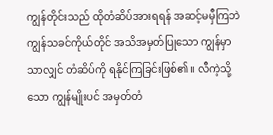ကျွန်တိုင်းသည် ထိုတံဆိပ်အားရရန် အဆင့်မမှီကြဘဲ ကျွန်သခင်ကိုယ်တိုင် အသိအမှတ်ပြုသော ကျွန်မှာသာလျှင် တံဆိပ်ကို ရနိုင်ကြခြင်းဖြစ်၏။ လီကဲ့သို့သော ကျွန်မျိုးပင် အမှတ်တံ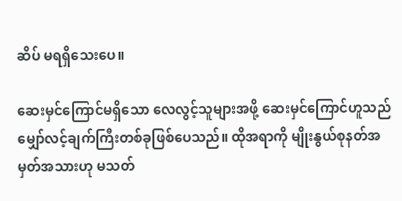ဆိပ် မရရှိသေးပေ။

ဆေးမှင်ကြောင်မရှိသော လေလွင့်သူများအဖို့ ဆေးမှင်ကြောင်ဟူသည် မျှော်လင့်ချက်ကြီးတစ်ခုဖြစ်ပေသည်။ ထိုအရာကို မျိုးနွယ်စုနတ်အမှတ်အသားဟု မသတ်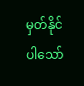မှတ်နိုင်ပါသော်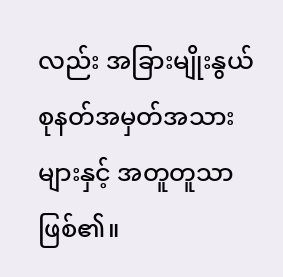လည်း အခြားမျိုးနွယ်စုနတ်အမှတ်အသားများနှင့် အတူတူသာ ဖြစ်၏။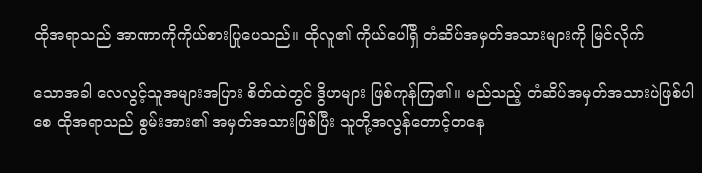ထိုအရာသည် အာဏာကိုကိုယ်စားပြုပေသည်။ ထိုလူ၏ ကိုယ်ပေါ်ရှိ တံဆိပ်အမှတ်အသားများကို မြင်လိုက်

သောအခါ လေလွင့်သူအများအပြား စိတ်ထဲတွင် ဒွိဟများ ဖြစ်ကုန်ကြ၏။ မည်သည့် တံဆိပ်အမှတ်အသားပဲဖြစ်ပါစေ ထိုအရာသည် စွမ်းအား၏ အမှတ်အသားဖြစ်ပြီး သူတို့အလွန်တောင့်တနေ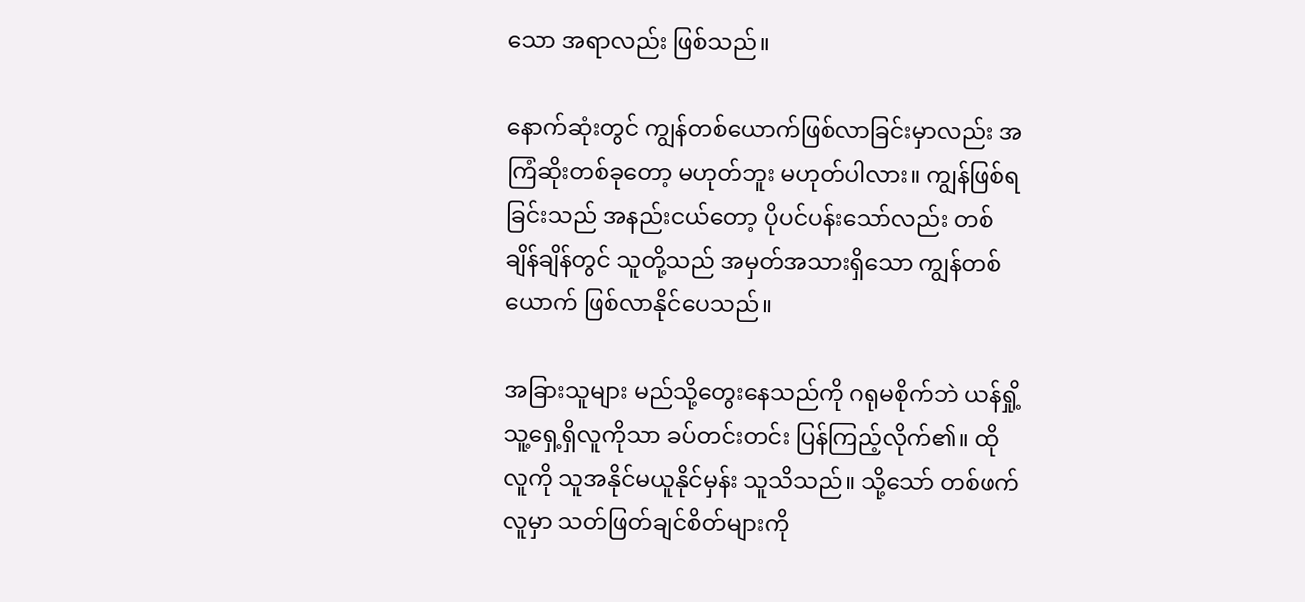သော အရာလည်း ဖြစ်သည်။

နောက်ဆုံးတွင် ကျွန်တစ်ယောက်ဖြစ်လာခြင်းမှာလည်း အကြံဆိုးတစ်ခုတော့ မဟုတ်ဘူး မဟုတ်ပါလား။ ကျွန်ဖြစ်ရခြင်းသည် အနည်းငယ်တော့ ပိုပင်ပန်းသော်လည်း တစ်ချိန်ချိန်တွင် သူတို့သည် အမှတ်အသားရှိသော ကျွန်တစ်ယောက် ဖြစ်လာနိုင်ပေသည်။

အခြားသူများ မည်သို့တွေးနေသည်ကို ဂရုမစိုက်ဘဲ ယန်ရှို့ သူ့ရှေ့ရှိလူကိုသာ ခပ်တင်းတင်း ပြန်ကြည့်လိုက်၏။ ထိုလူကို သူအနိုင်မယူနိုင်မှန်း သူသိသည်။ သို့သော် တစ်ဖက်လူမှာ သတ်ဖြတ်ချင်စိတ်များကို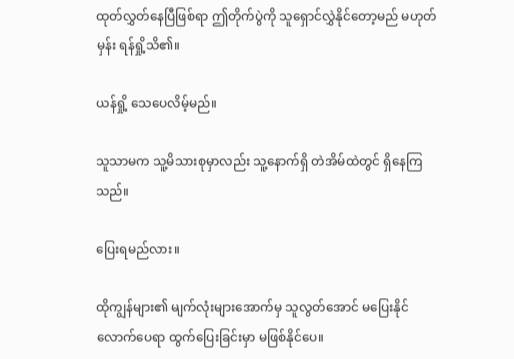ထုတ်လွှတ်နေပြီဖြစ်ရာ ဤတိုက်ပွဲကို သူရှောင်လွှဲနိုင်တော့မည် မဟုတ်မှန်း ရန်ရှို့သိ၏။

ယန်ရှို့ သေပေလိမ့်မည်။

သူသာမက သူ့မိသားစုမှာလည်း သူ့နောက်ရှိ တဲအိမ်ထဲတွင် ရှိနေကြသည်။

ပြေးရမည်လား။

ထိုကျွန်များ၏ မျက်လုံးများအောက်မှ သူလွတ်အောင် မပြေးနိုင်လောက်ပေရာ ထွက်ပြေးခြင်းမှာ မဖြစ်နိုင်ပေ။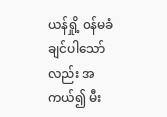ယန်ရှို့ ၀န်မခံချင်ပါသော်လည်း အကယ်၍ မီး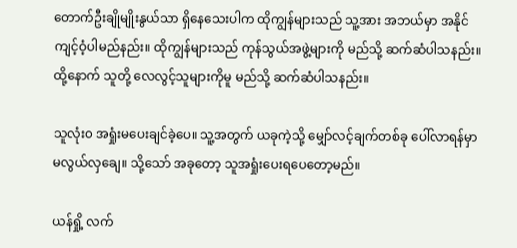တောက်ဦးချိုမျိုးနွယ်သာ ရှိနေသေးပါက ထိုကျွန်များသည် သူ့အား အဘယ်မှာ အနိုင်ကျင့်ဝံ့ပါမည်နည်း။ ထိုကျွန်များသည် ကုန်သွယ်အဖွဲ့များကို မည်သို့ ဆက်ဆံပါသနည်း။ ထို့နောက် သူတို့ လေလွင့်သူများကိုမူ မည်သို့ ဆက်ဆံပါသနည်း။

သူလုံး၀ အရှုံးမပေးချင်ခဲ့ပေ။ သူ့အတွက် ယခုကဲ့သို့ မျှော်လင့်ချက်တစ်ခု ပေါ်လာရန်မှာ မလွယ်လှချေ။ သို့သော် အခုတော့ သူအရှုံးပေးရပေတော့မည်။

ယန်ရှို့ လက်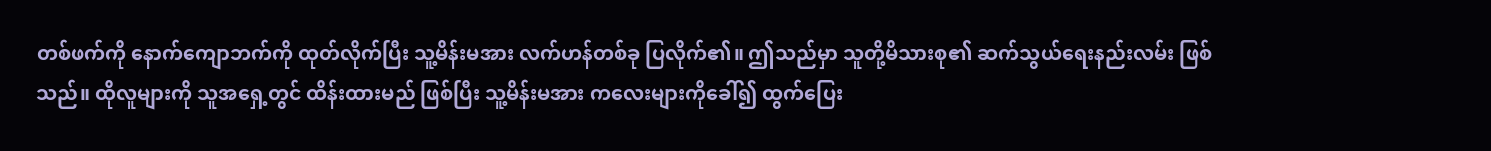တစ်ဖက်ကို နောက်ကျောဘက်ကို ထုတ်လိုက်ပြီး သူ့မိန်းမအား လက်ဟန်တစ်ခု ပြလိုက်၏။ ဤသည်မှာ သူတို့မိသားစု၏ ဆက်သွယ်ရေးနည်းလမ်း ဖြစ်သည်။ ထိုလူများကို သူအရှေ့တွင် ထိန်းထားမည် ဖြစ်ပြီး သူ့မိန်းမအား ကလေးများကိုခေါ်၍ ထွက်ပြေး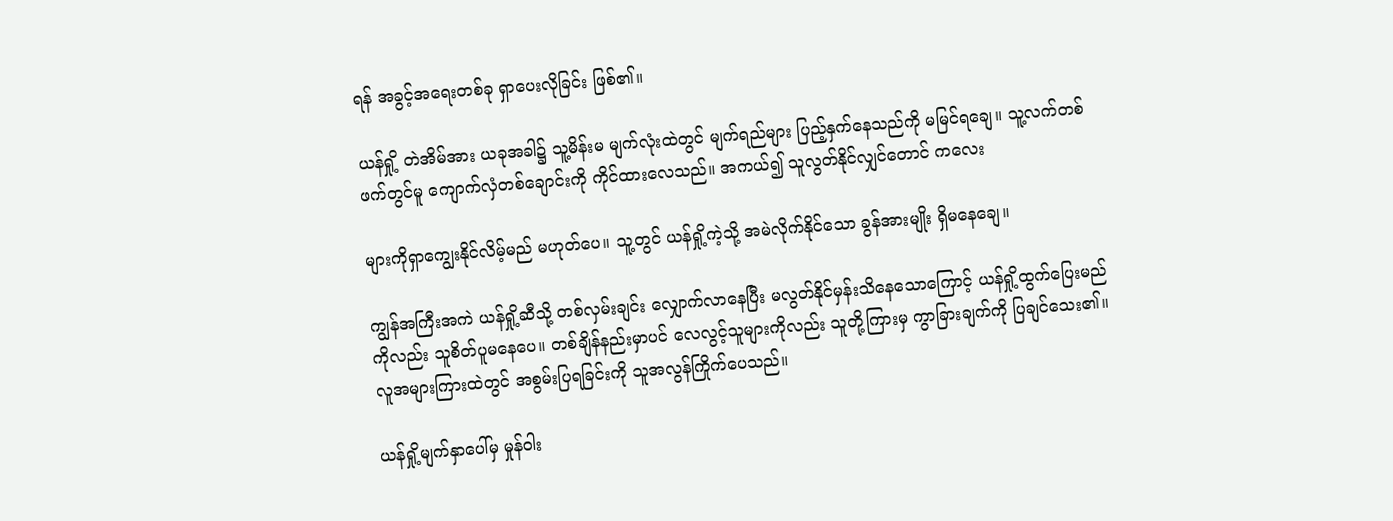ရန် အခွင့်အရေးတစ်ခု ရှာပေးလိုခြင်း ဖြစ်၏။

ယန်ရှို့ တဲအိမ်အား ယခုအခါ၌ သူ့မိန်းမ မျက်လုံးထဲတွင် မျက်ရည်များ ပြည့်နှက်နေသည်ကို မမြင်ရချေ။ သူ့လက်တစ်ဖက်တွင်မူ ကျောက်လှံတစ်ချောင်းကို ကိုင်ထားလေသည်။ အကယ်၍ သူလွတ်နိုင်လျှင်တောင် ကလေး

များကိုရှာကျွေးနိုင်လိမ့်မည် မဟုတ်ပေ။ သူ့တွင် ယန်ရှို့ကဲ့သို့ အမဲလိုက်နိုင်သော ခွန်အားမျိုး ရှိမနေချေ။

ကျွန်အကြီးအကဲ ယန်ရှို့ဆီသို့ တစ်လှမ်းချင်း လျှောက်လာနေပြီး မလွတ်နိုင်မှန်းသိနေသောကြောင့် ယန်ရှို့ထွက်ပြေးမည်ကိုလည်း သူစိတ်ပူမနေပေ။ တစ်ချိန်နည်းမှာပင် လေလွင့်သူများကိုလည်း သူတို့ကြားမှ ကွာခြားချက်ကို ပြချင်သေး၏။ လူအများကြားထဲတွင် အစွမ်းပြရခြင်းကို သူအလွန်ကြိုက်ပေသည်။

ယန်ရှို့မျက်နှာပေါ်မှ မှုန်ဝါး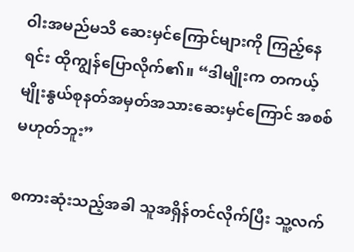ဝါးအမည်မသိ ဆေးမှင်ကြောင်များကို ကြည့်နေရင်း ထိုကျွန်ပြောလိုက်၏။ “ဒါမျိုးက တကယ့်မျိုးနွယ်စုနတ်အမှတ်အသားဆေးမှင်ကြောင် အစစ်မဟုတ်ဘူး”

စကားဆုံးသည့်အခါ သူအရှိန်တင်လိုက်ပြီး သူ့လက်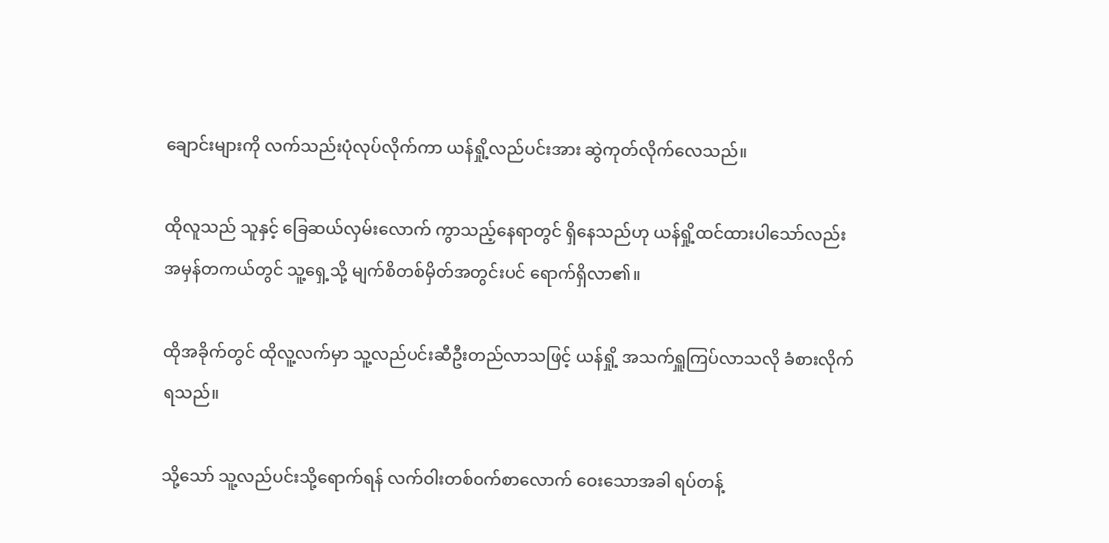ချောင်းများကို လက်သည်းပုံလုပ်လိုက်ကာ ယန်ရှို့လည်ပင်းအား ဆွဲကုတ်လိုက်လေသည်။

ထိုလူသည် သူနှင့် ခြေဆယ်လှမ်းလောက် ကွာသည့်နေရာတွင် ရှိနေသည်ဟု ယန်ရှို့ထင်ထားပါသော်လည်း အမှန်တကယ်တွင် သူ့ရှေ့သို့ မျက်စိတစ်မှိတ်အတွင်းပင် ရောက်ရှိလာ၏။

ထိုအခိုက်တွင် ထိုလူ့လက်မှာ သူ့လည်ပင်းဆီဦးတည်လာသဖြင့် ယန်ရှို့ အသက်ရှူကြပ်လာသလို ခံစားလိုက်ရသည်။

သို့သော် သူ့လည်ပင်းသို့ရောက်ရန် လက်ဝါးတစ်၀က်စာလောက် ဝေးသောအခါ ရပ်တန့်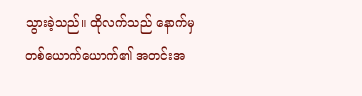သွားခဲ့သည်။ ထိုလက်သည် နောက်မှ တစ်ယောက်ယောက်၏ အတင်းအ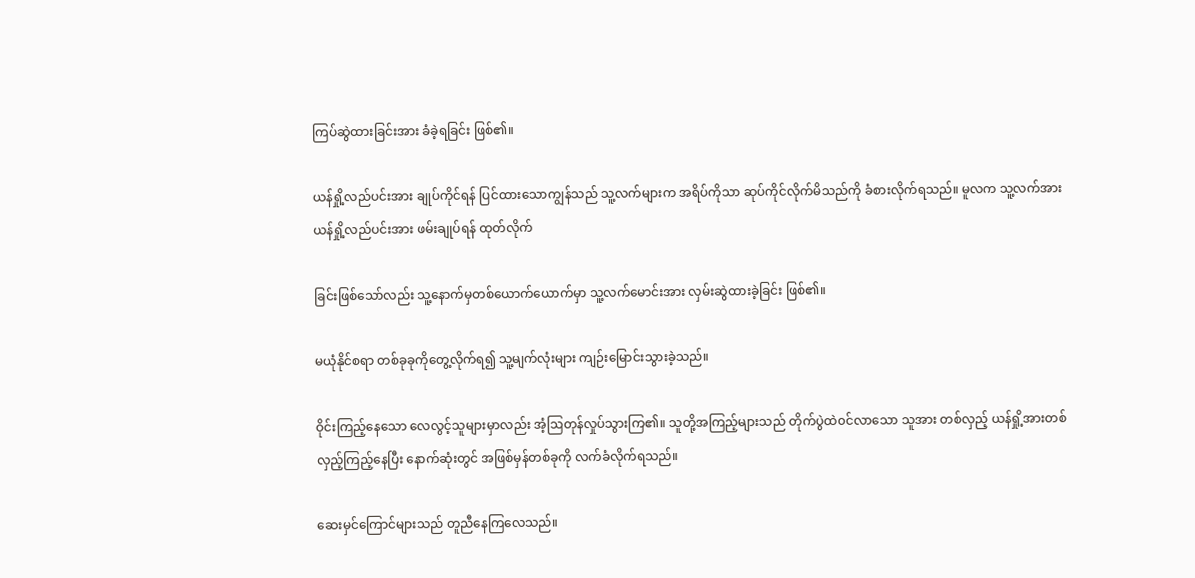ကြပ်ဆွဲထားခြင်းအား ခံခဲ့ရခြင်း ဖြစ်၏။

ယန်ရှို့လည်ပင်းအား ချုပ်ကိုင်ရန် ပြင်ထားသောကျွန်သည် သူ့လက်များက အရိပ်ကိုသာ ဆုပ်ကိုင်လိုက်မိသည်ကို ခံစားလိုက်ရသည်။ မူလက သူ့လက်အား ယန်ရှို့လည်ပင်းအား ဖမ်းချုပ်ရန် ထုတ်လိုက်

ခြင်းဖြစ်သော်လည်း သူ့နောက်မှတစ်ယောက်ယောက်မှာ သူ့လက်မောင်းအား လှမ်းဆွဲထားခဲ့ခြင်း ဖြစ်၏။

မယုံနိုင်စရာ တစ်ခုခုကိုတွေ့လိုက်ရ၍ သူ့မျက်လုံးများ ကျဉ်းမြောင်းသွားခဲ့သည်။

ဝိုင်းကြည့်နေသော လေလွင့်သူများမှာလည်း အံ့ဩတုန်လှုပ်သွားကြ၏။ သူတို့အကြည့်များသည် တိုက်ပွဲထဲ၀င်လာသော သူအား တစ်လှည့် ယန်ရှို့အားတစ်လှည့်ကြည့်နေပြီး နောက်ဆုံးတွင် အဖြစ်မှန်တစ်ခုကို လက်ခံလိုက်ရသည်။

ဆေးမှင်ကြောင်များသည် တူညီနေကြလေသည်။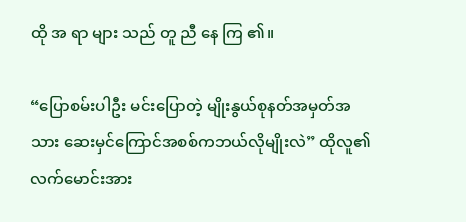ထို အ ရာ များ သည် တူ ညီ နေ ကြ ၏။

“ပြောစမ်းပါဦး မင်းပြောတဲ့ မျိုးနွယ်စုနတ်အမှတ်အသား ဆေးမှင်ကြောင်အစစ်ကဘယ်လိုမျိုးလဲ” ထိုလူ၏ လက်မောင်းအား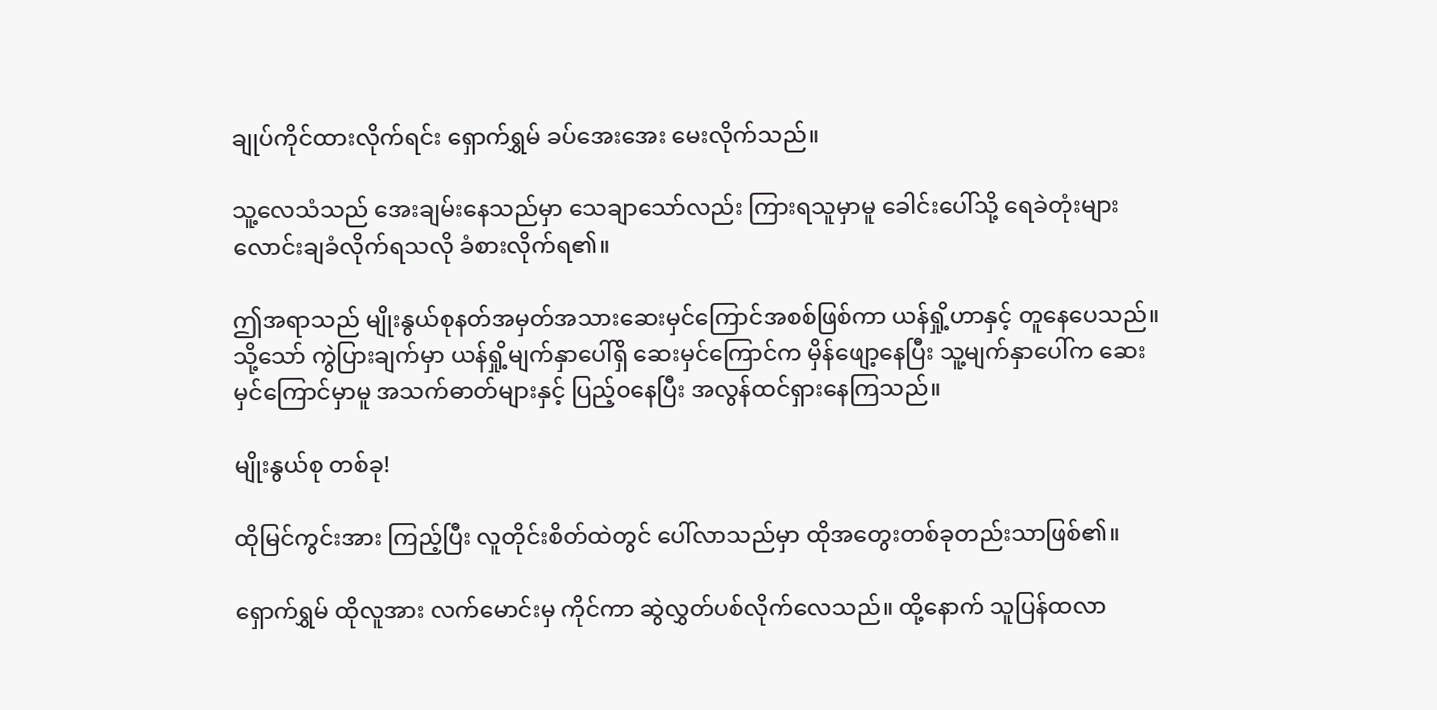ချုပ်ကိုင်ထားလိုက်ရင်း ရှောက်ရွှမ် ခပ်အေးအေး မေးလိုက်သည်။

သူ့လေသံသည် အေးချမ်းနေသည်မှာ သေချာသော်လည်း ကြားရသူမှာမူ ခေါင်းပေါ်သို့ ရေခဲတုံးများ လောင်းချခံလိုက်ရသလို ခံစားလိုက်ရ၏။

ဤအရာသည် မျိုးနွယ်စုနတ်အမှတ်အသားဆေးမှင်ကြောင်အစစ်ဖြစ်ကာ ယန်ရှို့ဟာနှင့် တူနေပေသည်။ သို့သော် ကွဲပြားချက်မှာ ယန်ရှို့မျက်နှာပေါ်ရှိ ဆေးမှင်ကြောင်က မှိန်ဖျော့နေပြီး သူ့မျက်နှာပေါ်က ဆေးမှင်ကြောင်မှာမူ အသက်ဓာတ်များနှင့် ပြည့်၀နေပြီး အလွန်ထင်ရှားနေကြသည်။

မျိုးနွယ်စု တစ်ခု!

ထိုမြင်ကွင်းအား ကြည့်ပြီး လူတိုင်းစိတ်ထဲတွင် ပေါ်လာသည်မှာ ထိုအတွေးတစ်ခုတည်းသာဖြစ်၏။

ရှောက်ရွှမ် ထိုလူအား လက်မောင်းမှ ကိုင်ကာ ဆွဲလွှတ်ပစ်လိုက်လေသည်။ ထို့နောက် သူပြန်ထလာ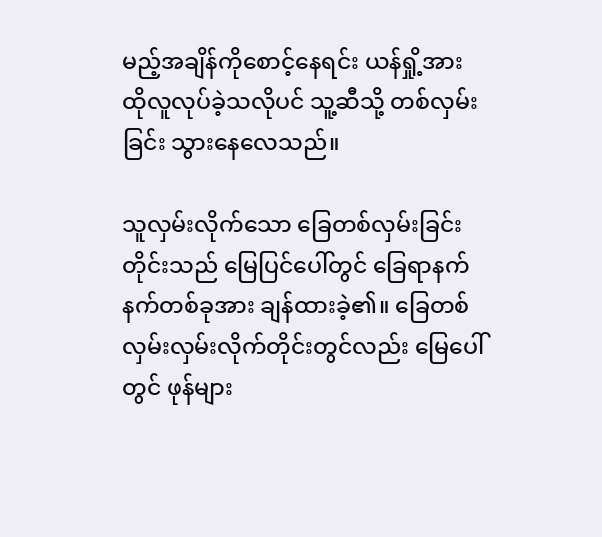မည့်အချိန်ကိုစောင့်နေရင်း ယန်ရှို့အား ထိုလူလုပ်ခဲ့သလိုပင် သူ့ဆီသို့ တစ်လှမ်းခြင်း သွားနေလေသည်။

သူလှမ်းလိုက်သော ခြေတစ်လှမ်းခြင်းတိုင်းသည် မြေပြင်ပေါ်တွင် ခြေရာနက်နက်တစ်ခုအား ချန်ထားခဲ့၏။ ခြေတစ်လှမ်းလှမ်းလိုက်တိုင်းတွင်လည်း မြေပေါ်တွင် ဖုန်များ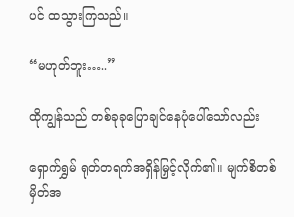ပင် ထသွားကြသည်။

“မဟုတ်ဘူး…..”

ထိုကျွန်သည် တစ်ခုခုပြောချင်နေပုံပေါ်သော်လည်း

ရှောက်ရွှမ် ရုတ်တရက်အရှိန်မြှင့်လိုက်၏။ မျက်စိတစ်မှိတ်အ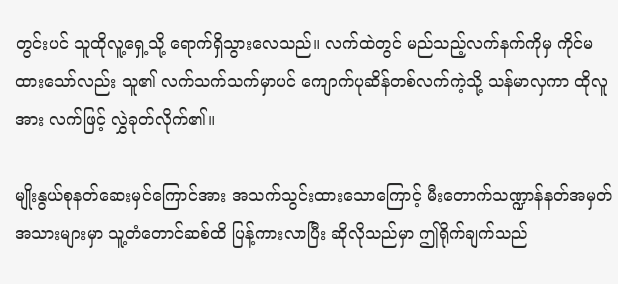တွင်းပင် သူထိုလူ့ရှေ့သို့ ရောက်ရှိသွားလေသည်။ လက်ထဲတွင် မည်သည့်လက်နက်ကိုမှ ကိုင်မထားသော်လည်း သူ၏ လက်သက်သက်မှာပင် ကျောက်ပုဆိန်တစ်လက်ကဲ့သို့ သန်မာလှကာ ထိုလူအား လက်ဖြင့် လွှဲခုတ်လိုက်၏။

မျိုးနွယ်စုနတ်ဆေးမှင်ကြောင်အား အသက်သွင်းထားသောကြောင့် မီးတောက်သဏ္ဍာန်နတ်အမှတ်အသားများမှာ သူ့တံတောင်ဆစ်ထိ ပြန့်ကားလာပြီး ဆိုလိုသည်မှာ ဤရိုက်ချက်သည်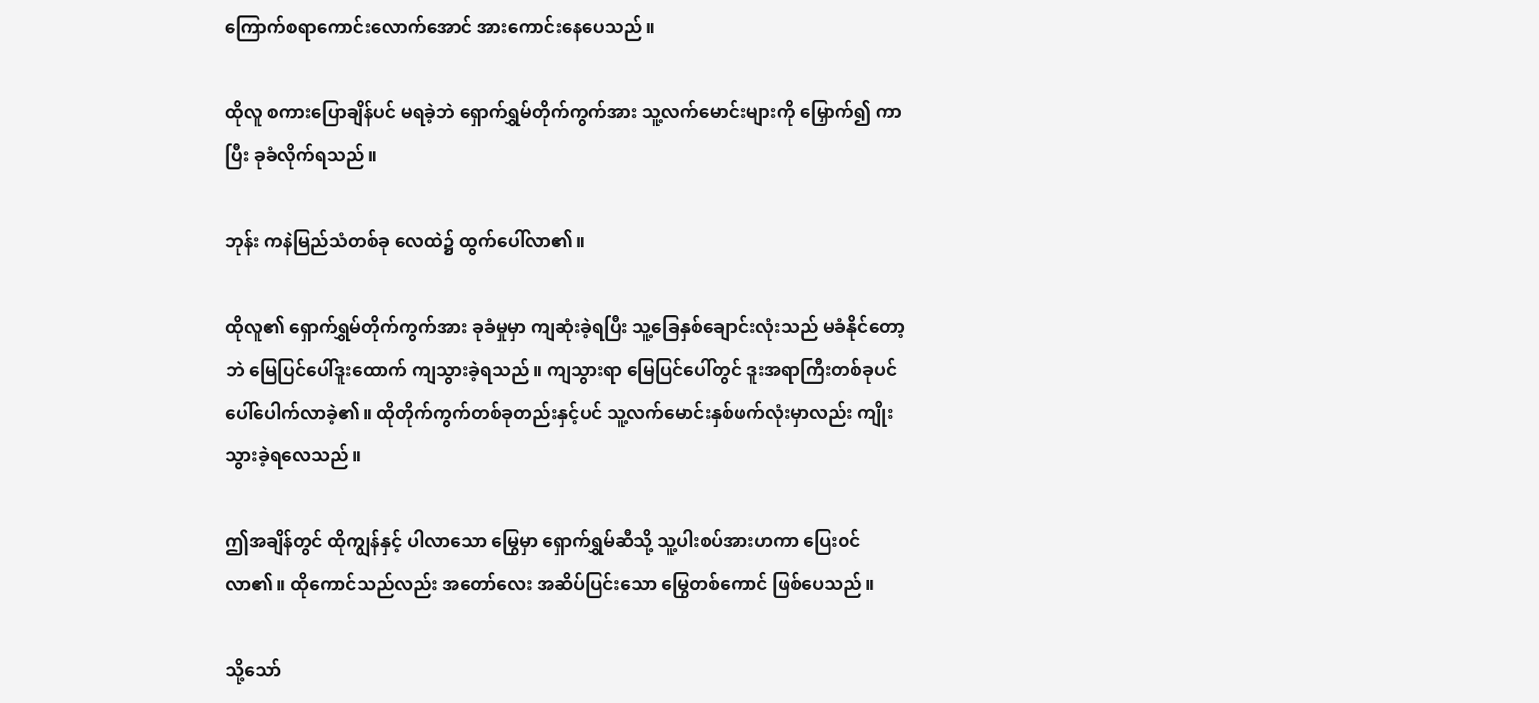ကြောက်စရာကောင်းလောက်အောင် အားကောင်းနေပေသည်။

ထိုလူ စကားပြောချိန်ပင် မရခဲ့ဘဲ ရှောက်ရွှမ်တိုက်ကွက်အား သူ့လက်မောင်းများကို မြှောက်၍ ကာပြီး ခုခံလိုက်ရသည်။

ဘုန်း ကနဲမြည်သံတစ်ခု လေထဲ၌ ထွက်ပေါ်လာ၏။

ထိုလူ၏ ရှောက်ရွှမ်တိုက်ကွက်အား ခုခံမှုမှာ ကျဆုံးခဲ့ရပြီး သူ့ခြေနှစ်ချောင်းလုံးသည် မခံနိုင်တော့ဘဲ မြေပြင်ပေါ်ဒူးထောက် ကျသွားခဲ့ရသည်။ ကျသွားရာ မြေပြင်ပေါ်တွင် ဒူးအရာကြီးတစ်ခုပင် ပေါ်ပေါက်လာခဲ့၏။ ထိုတိုက်ကွက်တစ်ခုတည်းနှင့်ပင် သူ့လက်မောင်းနှစ်ဖက်လုံးမှာလည်း ကျိုးသွားခဲ့ရလေသည်။

ဤအချိန်တွင် ထိုကျွန်နှင့် ပါလာသော မြွေမှာ ရှောက်ရွှမ်ဆီသို့ သူ့ပါးစပ်အားဟကာ ပြေး၀င်လာ၏။ ထိုကောင်သည်လည်း အတော်လေး အဆိပ်ပြင်းသော မြွေတစ်ကောင် ဖြစ်ပေသည်။

သို့သော်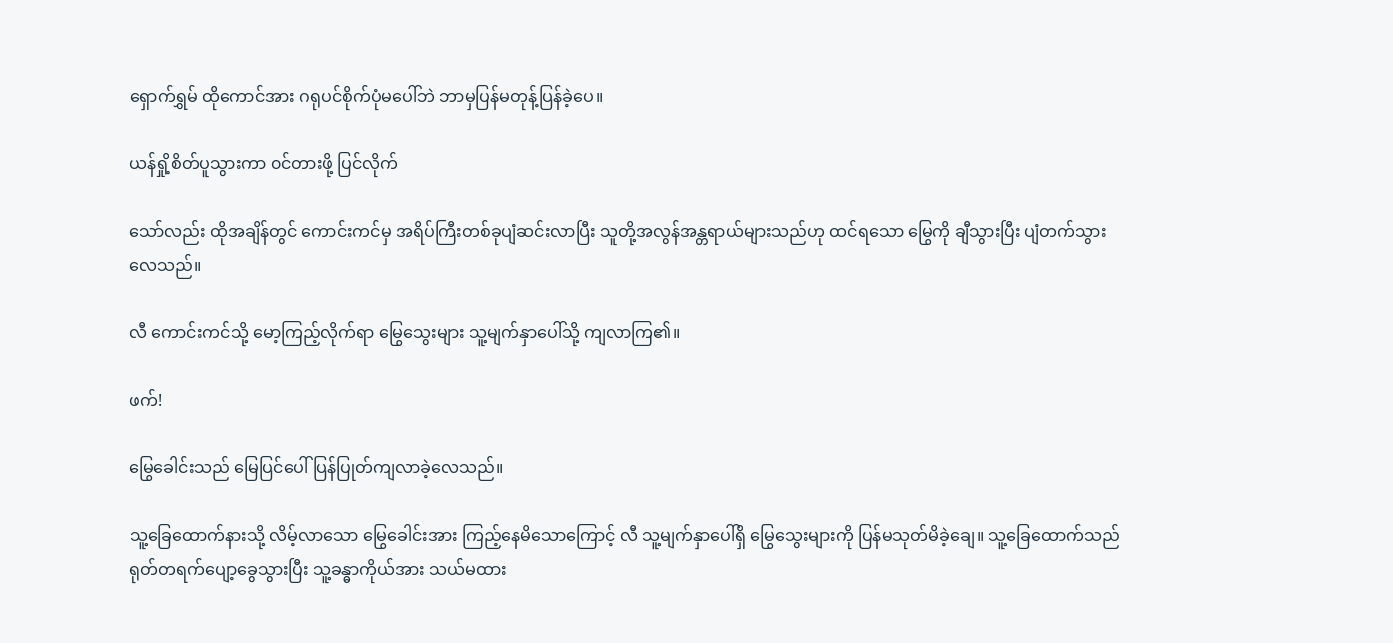ရှောက်ရွှမ် ထိုကောင်အား ဂရုပင်စိုက်ပုံမပေါ်ဘဲ ဘာမှပြန်မတုန့်ပြန်ခဲ့ပေ။

ယန်ရှို့စိတ်ပူသွားကာ ၀င်တားဖို့ ပြင်လိုက်

သော်လည်း ထိုအချိန်တွင် ကောင်းကင်မှ အရိပ်ကြီးတစ်ခုပျံဆင်းလာပြီး သူတို့အလွန်အန္တရာယ်များသည်ဟု ထင်ရသော မြွေကို ချီသွားပြီး ပျံတက်သွားလေသည်။

လီ ကောင်းကင်သို့ မော့ကြည့်လိုက်ရာ မြွေသွေးများ သူ့မျက်နှာပေါ်သို့ ကျလာကြ၏။

ဖက်!

မြွေခေါင်းသည် မြေပြင်ပေါ် ပြန်ပြုတ်ကျလာခဲ့လေသည်။

သူ့ခြေထောက်နားသို့ လိမ့်လာသော မြွေခေါင်းအား ကြည့်နေမိသောကြောင့် လီ သူ့မျက်နှာပေါ်ရှိ မြွေသွေးများကို ပြန်မသုတ်မိခဲ့ချေ။ သူ့ခြေထောက်သည် ရုတ်တရက်ပျော့ခွေသွားပြီး သူ့ခန္ဓာကိုယ်အား သယ်မထား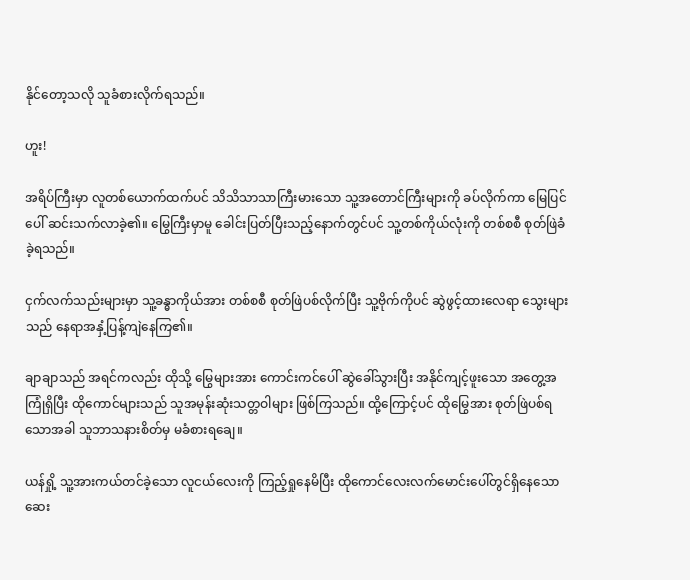နိုင်တော့သလို သူခံစားလိုက်ရသည်။

ဟူး!

အရိပ်ကြီးမှာ လူတစ်ယောက်ထက်ပင် သိသိသာသာကြီးမားသော သူ့အတောင်ကြီးများကို ခပ်လိုက်ကာ မြေပြင်ပေါ် ဆင်းသက်လာခဲ့၏။ မြွေကြီးမှာမူ ခေါင်းပြတ်ပြီးသည့်နောက်တွင်ပင် သူ့တစ်ကိုယ်လုံးကို တစ်စစီ စုတ်ဖြဲခံခဲ့ရသည်။

ငှက်လက်သည်းများမှာ သူ့ခန္ဓာကိုယ်အား တစ်စစီ စုတ်ဖြဲပစ်လိုက်ပြီး သူ့ဗိုက်ကိုပင် ဆွဲဖွင့်ထားလေရာ သွေးများသည် နေရာအနှံ့ပြန့်ကျဲနေကြ၏။

ချာချာသည် အရင်ကလည်း ထိုသို့ မြွေများအား ကောင်းကင်ပေါ် ဆွဲခေါ်သွားပြီး အနိုင်ကျင့်ဖူးသော အတွေ့အကြုံရှိပြီး ထိုကောင်များသည် သူအမုန်းဆုံးသတ္တဝါများ ဖြစ်ကြသည်။ ထို့ကြောင့်ပင် ထိုမြွေအား စုတ်ဖြဲပစ်ရသောအခါ သူဘာသနားစိတ်မှ မခံစားရချေ။

ယန်ရှို့ သူ့အားကယ်တင်ခဲ့သော လူငယ်လေးကို ကြည့်ရှုနေမိပြီး ထိုကောင်လေးလက်မောင်းပေါ်တွင်ရှိနေသော ဆေး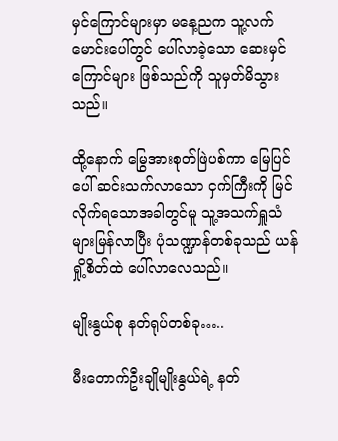မှင်ကြောင်များမှာ မနေ့ညက သူ့လက်မောင်းပေါ်တွင် ပေါ်လာခဲ့သော ဆေးမှင်ကြောင်များ ဖြစ်သည်ကို သူမှတ်မိသွားသည်။

ထို့နောက် မြွေအားစုတ်ဖြဲပစ်ကာ မြေပြင်ပေါ် ဆင်းသက်လာသော ငှက်ကြီးကို မြင်လိုက်ရသောအခါတွင်မူ သူ့အသက်ရှူသံများမြန်လာပြီး ပုံသဏ္ဍာန်တစ်ခုသည် ယန်ရှို့စိတ်ထဲ ပေါ်လာလေသည်။

မျိုးနွယ်စု နတ်ရုပ်တစ်ခု…..

မီးတောက်ဦးချိုမျိုးနွယ်ရဲ့ နတ်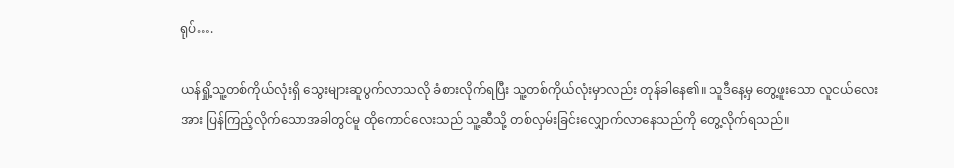ရုပ်….

ယန်ရှို့သူ့တစ်ကိုယ်လုံးရှိ သွေးများဆူပွက်လာသလို ခံစားလိုက်ရပြီး သူ့တစ်ကိုယ်လုံးမှာလည်း တုန်ခါနေ၏။ သူဒီနေ့မှ တွေ့ဖူးသော လူငယ်လေးအား ပြန်ကြည့်လိုက်သောအခါတွင်မူ ထိုကောင်လေးသည် သူ့ဆီသို့ တစ်လှမ်းခြင်းလျှောက်လာနေသည်ကို တွေ့လိုက်ရသည်။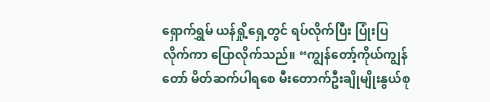ရှောက်ရွှမ် ယန်ရှို့ရှေ့တွင် ရပ်လိုက်ပြီး ပြုံးပြလိုက်ကာ ပြောလိုက်သည်။ “ကျွန်တော့်ကိုယ်ကျွန်တော် မိတ်ဆက်ပါရစေ မီးတောက်ဦးချိုမျိုးနွယ်စု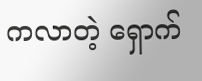ကလာတဲ့ ရှောက်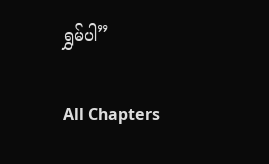ရွှမ်ပါ”

All Chapters